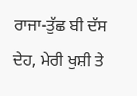ਰਾਜਾ-ਤੁੱਛ ਬੀ ਦੱਸ ਦੇਹ, ਮੇਰੀ ਖੁਸ਼ੀ ਤੇ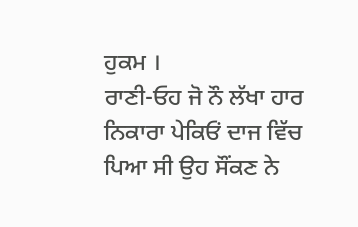ਹੁਕਮ ।
ਰਾਣੀ-ਓਹ ਜੋ ਨੌ ਲੱਖਾ ਹਾਰ ਨਿਕਾਰਾ ਪੇਕਿਓਂ ਦਾਜ ਵਿੱਚ ਪਿਆ ਸੀ ਉਹ ਸੌਂਕਣ ਨੇ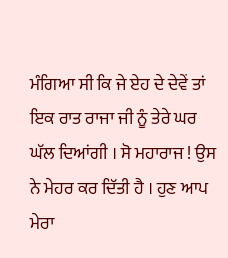ਮੰਗਿਆ ਸੀ ਕਿ ਜੇ ਏਹ ਦੇ ਦੇਵੇਂ ਤਾਂ ਇਕ ਰਾਤ ਰਾਜਾ ਜੀ ਨੂੰ ਤੇਰੇ ਘਰ ਘੱਲ ਦਿਆਂਗੀ । ਸੋ ਮਹਾਰਾਜ ! ਉਸ ਨੇ ਮੇਹਰ ਕਰ ਦਿੱਤੀ ਹੈ । ਹੁਣ ਆਪ ਮੇਰਾ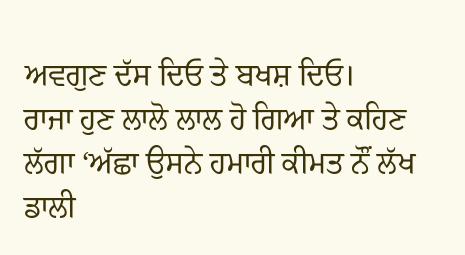ਅਵਗੁਣ ਦੱਸ ਦਿਓ ਤੇ ਬਖਸ਼ ਦਿਓ।
ਰਾਜਾ ਹੁਣ ਲਾਲੋ ਲਾਲ ਹੋ ਗਿਆ ਤੇ ਕਹਿਣ ਲੱਗਾ ‘ਅੱਛਾ ਉਸਨੇ ਹਮਾਰੀ ਕੀਮਤ ਨੌਂ ਲੱਖ ਡਾਲੀ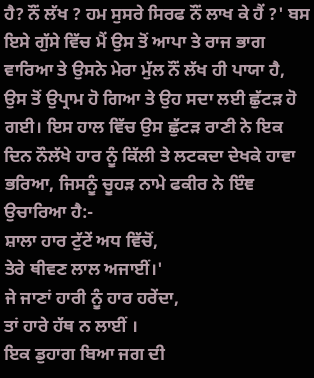ਹੈ? ਨੌਂ ਲੱਖ ? ਹਮ ਸੁਸਰੇ ਸਿਰਫ ਨੌਂ ਲਾਖ ਕੇ ਹੈਂ ?' ਬਸ ਇਸੇ ਗੁੱਸੇ ਵਿੱਚ ਮੈਂ ਉਸ ਤੋਂ ਆਪਾ ਤੇ ਰਾਜ ਭਾਗ ਵਾਰਿਆ ਤੇ ਉਸਨੇ ਮੇਰਾ ਮੁੱਲ ਨੌਂ ਲੱਖ ਹੀ ਪਾਯਾ ਹੈ, ਉਸ ਤੋਂ ਉਪ੍ਰਾਮ ਹੋ ਗਿਆ ਤੇ ਉਹ ਸਦਾ ਲਈ ਛੁੱਟੜ ਹੋ ਗਈ। ਇਸ ਹਾਲ ਵਿੱਚ ਉਸ ਛੁੱਟੜ ਰਾਣੀ ਨੇ ਇਕ ਦਿਨ ਨੌਲੱਖੇ ਹਾਰ ਨੂੰ ਕਿੱਲੀ ਤੇ ਲਟਕਦਾ ਦੇਖਕੇ ਹਾਵਾ ਭਰਿਆ, ਜਿਸਨੂੰ ਚੂਹੜ ਨਾਮੇ ਫਕੀਰ ਨੇ ਇੰਞ ਉਚਾਰਿਆ ਹੈ:-
ਸ਼ਾਲਾ ਹਾਰ ਟੁੱਟੇਂ ਅਧ ਵਿੱਚੋਂ,
ਤੇਰੇ ਥੀਵਣ ਲਾਲ ਅਜਾਈਂ।'
ਜੇ ਜਾਣਾਂ ਹਾਰੀ ਨੂੰ ਹਾਰ ਹਰੇਂਦਾ,
ਤਾਂ ਹਾਰੇ ਹੱਥ ਨ ਲਾਈਂ ।
ਇਕ ਡੁਹਾਗ ਬਿਆ ਜਗ ਦੀ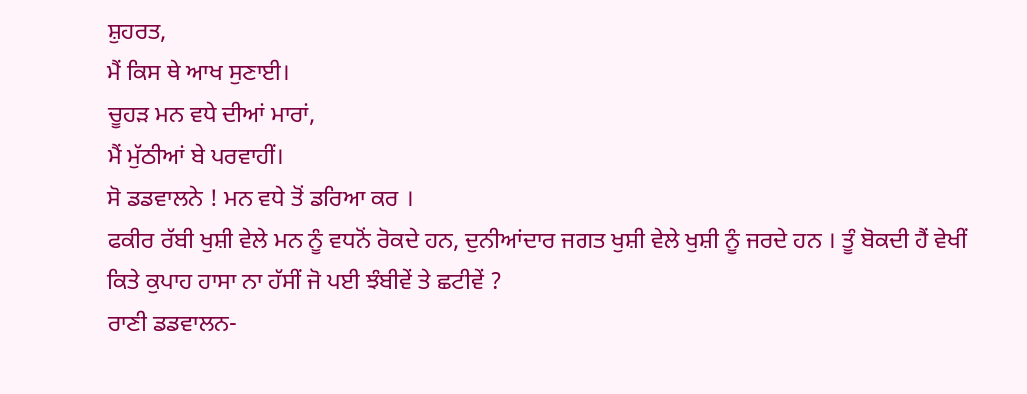ਸ਼ੁਹਰਤ,
ਮੈਂ ਕਿਸ ਥੇ ਆਖ ਸੁਣਾਈ।
ਚੂਹੜ ਮਨ ਵਧੇ ਦੀਆਂ ਮਾਰਾਂ,
ਮੈਂ ਮੁੱਠੀਆਂ ਬੇ ਪਰਵਾਹੀਂ।
ਸੋ ਡਡਵਾਲਨੇ ! ਮਨ ਵਧੇ ਤੋਂ ਡਰਿਆ ਕਰ ।
ਫਕੀਰ ਰੱਬੀ ਖੁਸ਼ੀ ਵੇਲੇ ਮਨ ਨੂੰ ਵਧਨੋਂ ਰੋਕਦੇ ਹਨ, ਦੁਨੀਆਂਦਾਰ ਜਗਤ ਖੁਸ਼ੀ ਵੇਲੇ ਖੁਸ਼ੀ ਨੂੰ ਜਰਦੇ ਹਨ । ਤੂੰ ਬੋਕਦੀ ਹੈਂ ਵੇਖੀਂ ਕਿਤੇ ਕੁਪਾਹ ਹਾਸਾ ਨਾ ਹੱਸੀਂ ਜੋ ਪਈ ਝੰਬੀਵੇਂ ਤੇ ਛਟੀਵੇਂ ?
ਰਾਣੀ ਡਡਵਾਲਨ-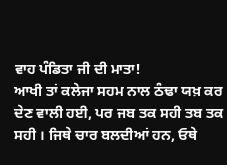ਵਾਹ ਪੰਡਿਤਾ ਜੀ ਦੀ ਮਾਤਾ!
ਆਖੀ ਤਾਂ ਕਲੇਜਾ ਸਹਮ ਨਾਲ ਠੰਢਾ ਯਖ਼ ਕਰ ਦੇਣ ਵਾਲੀ ਹਈ, ਪਰ ਜਬ ਤਕ ਸਹੀ ਤਬ ਤਕ ਸਹੀ । ਜਿਥੇ ਚਾਰ ਬਲਦੀਆਂ ਹਨ, ਓਥੇ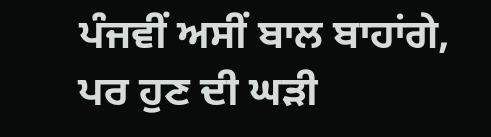ਪੰਜਵੀਂ ਅਸੀਂ ਬਾਲ ਬਾਹਾਂਗੇ, ਪਰ ਹੁਣ ਦੀ ਘੜੀ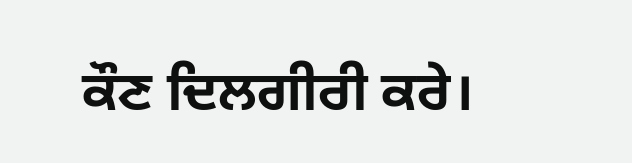ਕੌਣ ਦਿਲਗੀਰੀ ਕਰੇ।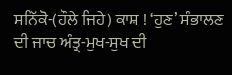ਸਨਿੱਕੋ-(ਹੌਲੇ ਜਿਹੇ) ਕਾਸ਼ ! ‘ਹੁਣ’ ਸੰਭਾਲਣ ਦੀ ਜਾਚ ਅੰਤ੍ਰ-ਮੁਖ-ਸੁਖ ਦੀ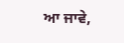ਆ ਜਾਵੇ,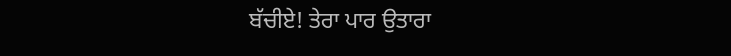ਬੱਚੀਏ! ਤੇਰਾ ਪਾਰ ਉਤਾਰਾ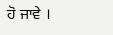ਹੋ ਜਾਵੇ ।